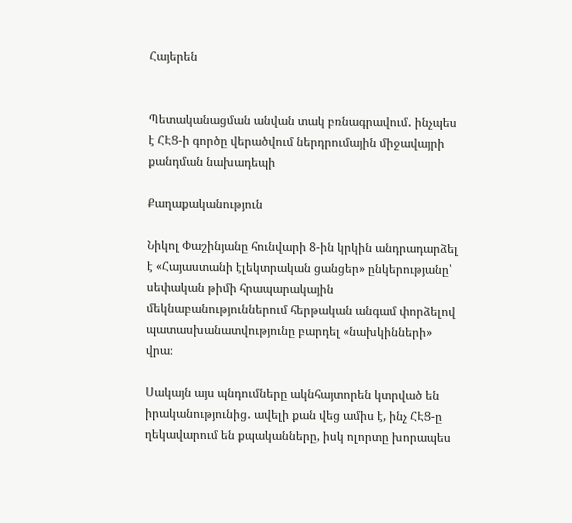Հայերեն


Պետականացման անվան տակ բռնագրավում․ ինչպես է ՀԷՑ-ի գործը վերածվում ներդրումային միջավայրի քանդման նախադեպի

Քաղաքականություն

Նիկոլ Փաշինյանը հունվարի 8-ին կրկին անդրադարձել է «Հայաստանի էլեկտրական ցանցեր» ընկերությանը՝ սեփական թիմի հրապարակային մեկնաբանություններում հերթական անգամ փորձելով պատասխանատվությունը բարդել «նախկինների» վրա։

Սակայն այս պնդումները ակնհայտորեն կտրված են իրականությունից․ ավելի քան վեց ամիս է, ինչ ՀԷՑ-ը ղեկավարում են քպականները, իսկ ոլորտը խորապես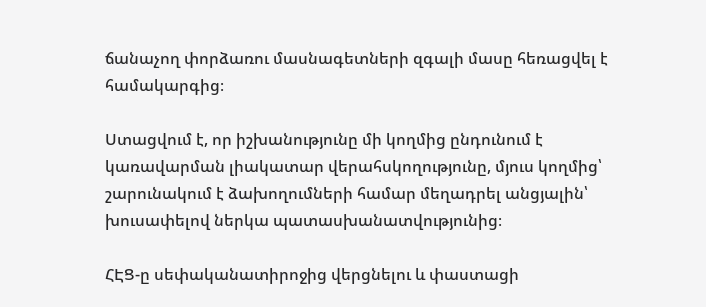ճանաչող փորձառու մասնագետների զգալի մասը հեռացվել է համակարգից։

Ստացվում է, որ իշխանությունը մի կողմից ընդունում է կառավարման լիակատար վերահսկողությունը, մյուս կողմից՝ շարունակում է ձախողումների համար մեղադրել անցյալին՝ խուսափելով ներկա պատասխանատվությունից։

ՀԷՑ-ը սեփականատիրոջից վերցնելու և փաստացի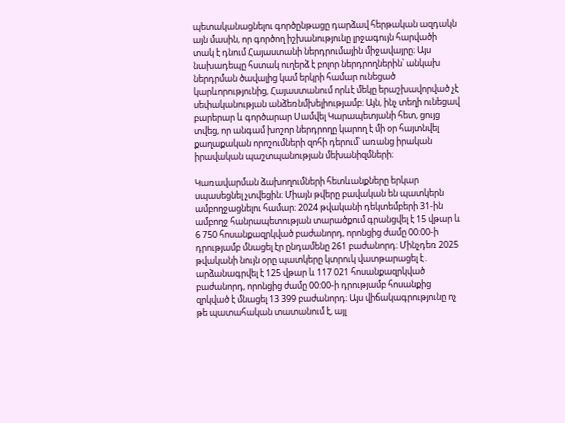պետականացնելու գործընթացը դարձավ հերթական ազդակն այն մասին, որ գործող իշխանությունը լրջագույն հարվածի տակ է դնում Հայաստանի ներդրումային միջավայրը։ Այս նախադեպը հստակ ուղերձ է բոլոր ներդրողներին՝ անկախ ներդրման ծավալից կամ երկրի համար ունեցած կարևորությունից, Հայաստանում որևէ մեկը երաշխավորված չէ սեփականության անձեռնմխելիությամբ։ Այն, ինչ տեղի ունեցավ բարերար և գործարար Սամվել Կարապետյանի հետ, ցույց տվեց, որ անգամ խոշոր ներդրողը կարող է մի օր հայտնվել քաղաքական որոշումների զոհի դերում՝ առանց իրական իրավական պաշտպանության մեխանիզմների։

Կառավարման ձախողումների հետևանքները երկար սպասեցնել չտվեցին։ Միայն թվերը բավական են պատկերն ամբողջացնելու համար։ 2024 թվականի դեկտեմբերի 31-ին ամբողջ հանրապետության տարածքում գրանցվել է 15 վթար և 6 750 հոսանքազրկված բաժանորդ, որոնցից ժամը 00:00-ի դրությամբ մնացել էր ընդամենը 261 բաժանորդ։ Մինչդեռ 2025 թվականի նույն օրը պատկերը կտրուկ վատթարացել է․ արձանագրվել է 125 վթար և 117 021 հոսանքազրկված բաժանորդ, որոնցից ժամը 00:00-ի դրությամբ հոսանքից զրկված է մնացել 13 399 բաժանորդ։ Այս վիճակագրությունը ոչ թե պատահական տատանում է, այլ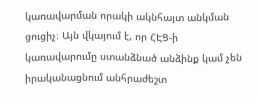կառավարման որակի ակնհայտ անկման ցուցիչ։ Այն վկայում է, որ ՀԷՑ-ի կառավարումը ստանձնած անձինք կամ չեն իրականացնում անհրաժեշտ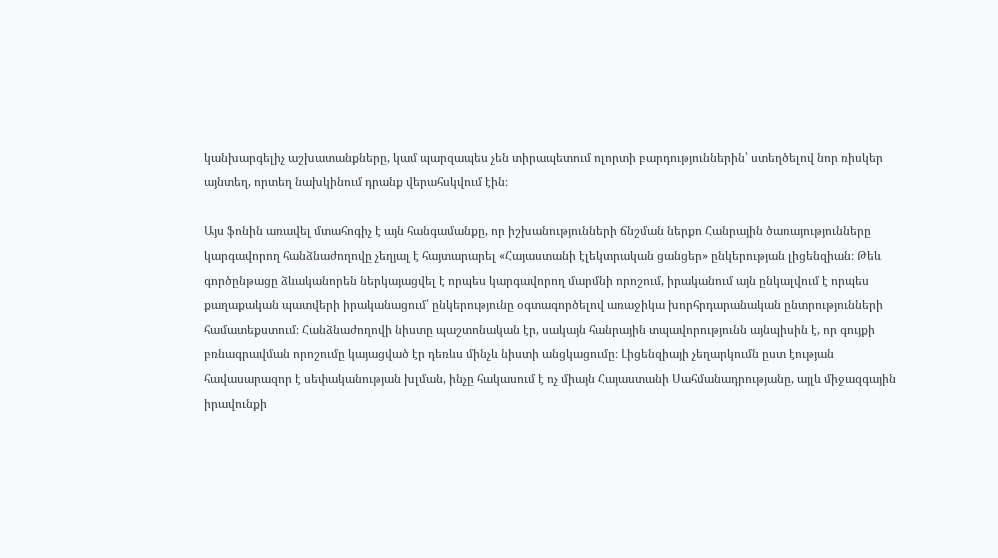կանխարգելիչ աշխատանքները, կամ պարզապես չեն տիրապետում ոլորտի բարդություններին՝ ստեղծելով նոր ռիսկեր այնտեղ, որտեղ նախկինում դրանք վերահսկվում էին։

Այս ֆոնին առավել մտահոգիչ է այն հանգամանքը, որ իշխանությունների ճնշման ներքո Հանրային ծառայությունները կարգավորող հանձնաժողովը չեղյալ է հայտարարել «Հայաստանի էլեկտրական ցանցեր» ընկերության լիցենզիան։ Թեև գործընթացը ձևականորեն ներկայացվել է որպես կարգավորող մարմնի որոշում, իրականում այն ընկալվում է որպես քաղաքական պատվերի իրականացում՝ ընկերությունը օգտագործելով առաջիկա խորհրդարանական ընտրությունների համատեքստում։ Հանձնաժողովի նիստը պաշտոնական էր, սակայն հանրային տպավորությունն այնպիսին է, որ գույքի բռնագրավման որոշումը կայացված էր դեռևս մինչև նիստի անցկացումը։ Լիցենզիայի չեղարկումն ըստ էության հավասարազոր է սեփականության խլման, ինչը հակասում է ոչ միայն Հայաստանի Սահմանադրությանը, այլև միջազգային իրավունքի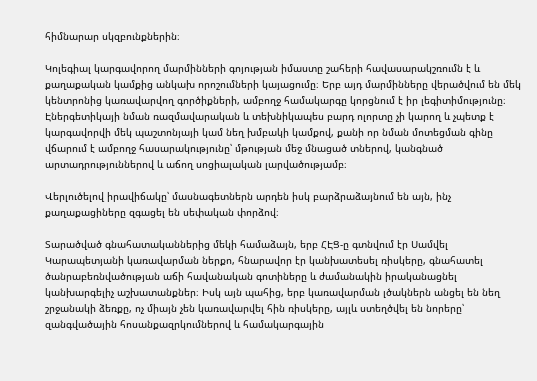հիմնարար սկզբունքներին։

Կոլեգիալ կարգավորող մարմինների գոյության իմաստը շահերի հավասարակշռումն է և քաղաքական կամքից անկախ որոշումների կայացումը։ Երբ այդ մարմինները վերածվում են մեկ կենտրոնից կառավարվող գործիքների, ամբողջ համակարգը կորցնում է իր լեգիտիմությունը։ Էներգետիկայի նման ռազմավարական և տեխնիկապես բարդ ոլորտը չի կարող և չպետք է կարգավորվի մեկ պաշտոնյայի կամ նեղ խմբակի կամքով, քանի որ նման մոտեցման գինը վճարում է ամբողջ հասարակությունը՝ մթության մեջ մնացած տներով, կանգնած արտադրություններով և աճող սոցիալական լարվածությամբ։

Վերլուծելով իրավիճակը՝ մասնագետներն արդեն իսկ բարձրաձայնում են այն, ինչ քաղաքացիները զգացել են սեփական փորձով։

Տարածված գնահատականներից մեկի համաձայն, երբ ՀԷՑ-ը գտնվում էր Սամվել Կարապետյանի կառավարման ներքո, հնարավոր էր կանխատեսել ռիսկերը, գնահատել ծանրաբեռնվածության աճի հավանական գոտիները և ժամանակին իրականացնել կանխարգելիչ աշխատանքներ։ Իսկ այն պահից, երբ կառավարման լծակներն անցել են նեղ շրջանակի ձեռքը, ոչ միայն չեն կառավարվել հին ռիսկերը, այլև ստեղծվել են նորերը՝ զանգվածային հոսանքազրկումներով և համակարգային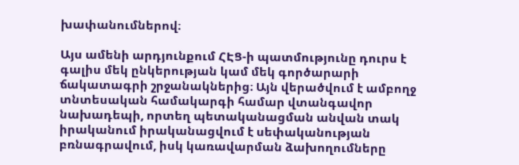խափանումներով։

Այս ամենի արդյունքում ՀԷՑ-ի պատմությունը դուրս է գալիս մեկ ընկերության կամ մեկ գործարարի ճակատագրի շրջանակներից։ Այն վերածվում է ամբողջ տնտեսական համակարգի համար վտանգավոր նախադեպի, որտեղ պետականացման անվան տակ իրականում իրականացվում է սեփականության բռնագրավում, իսկ կառավարման ձախողումները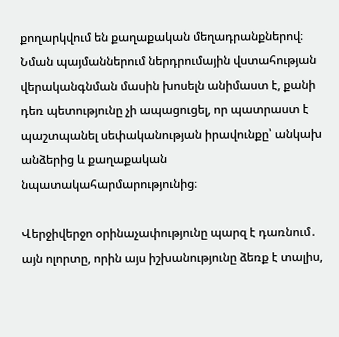քողարկվում են քաղաքական մեղադրանքներով։ Նման պայմաններում ներդրումային վստահության վերականգնման մասին խոսելն անիմաստ է, քանի դեռ պետությունը չի ապացուցել, որ պատրաստ է պաշտպանել սեփականության իրավունքը՝ անկախ անձերից և քաղաքական նպատակահարմարությունից։

Վերջիվերջո օրինաչափությունը պարզ է դառնում․ այն ոլորտը, որին այս իշխանությունը ձեռք է տալիս,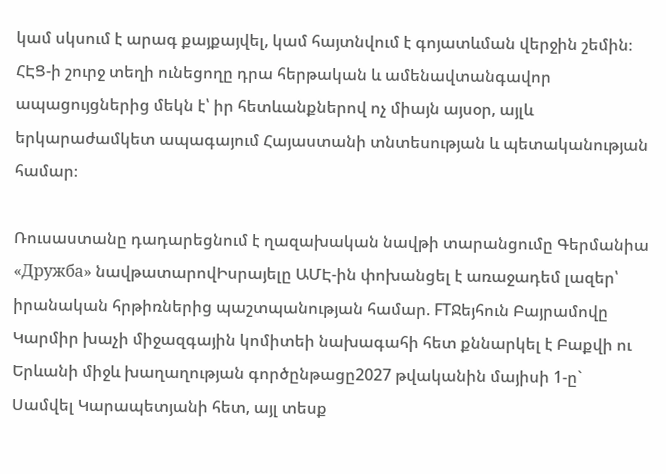կամ սկսում է արագ քայքայվել, կամ հայտնվում է գոյատևման վերջին շեմին։ ՀԷՑ-ի շուրջ տեղի ունեցողը դրա հերթական և ամենավտանգավոր ապացույցներից մեկն է՝ իր հետևանքներով ոչ միայն այսօր, այլև երկարաժամկետ ապագայում Հայաստանի տնտեսության և պետականության համար։

Ռուսաստանը դադարեցնում է ղազախական նավթի տարանցումը Գերմանիա «Дружба» նավթատարովԻսրայելը ԱՄԷ-ին փոխանցել է առաջադեմ լազեր՝ իրանական հրթիռներից պաշտպանության համար. FTՋեյհուն Բայրամովը Կարմիր խաչի միջազգային կոմիտեի նախագահի հետ քննարկել է Բաքվի ու Երևանի միջև խաղաղության գործընթացը2027 թվականին մայիսի 1-ը` Սամվել Կարապետյանի հետ, այլ տեսք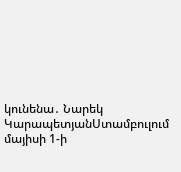կունենա․ Նարեկ ԿարապետյանՍտամբուլում մայիսի 1-ի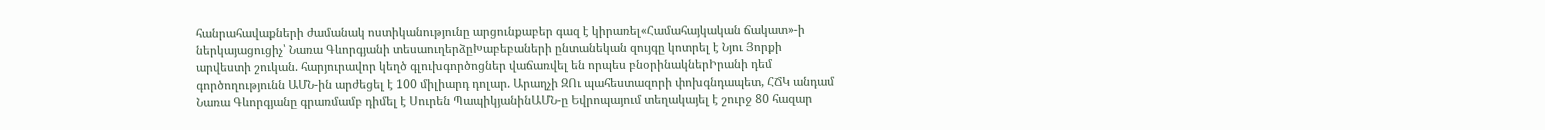հանրահավաքների ժամանակ ոստիկանությունը արցունքաբեր գազ է կիրառել«Համահայկական ճակատ»-ի ներկայացուցիչ՝ Նառա Գևորգյանի տեսաուղերձըԽաբեբաների ընտանեկան զույգը կոտրել է Նյու Յորքի արվեստի շուկան. հարյուրավոր կեղծ գլուխգործոցներ վաճառվել են որպես բնօրինակներԻրանի դեմ գործողությունն ԱՄՆ-ին արժեցել է 100 միլիարդ դոլար. Արաղչի ԶՈւ պահեստազորի փոխգնդապետ, ՀՃԿ անդամ Նառա Գևորգյանը գրառմամբ դիմել է Սուրեն ՊապիկյանինԱՄՆ-ը Եվրոպայում տեղակայել է շուրջ 80 հազար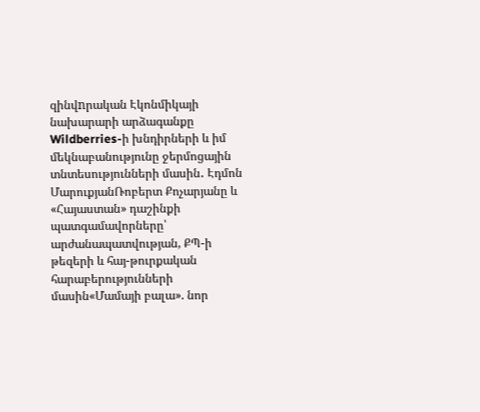զինվnրական Էկոնմիկայի նախարարի արձագանքը Wildberries-ի խնդիրների և իմ մեկնաբանությունը ջերմոցային տնտեսությունների մասին․ Էդմոն ՄարուքյանՌոբերտ Քոչարյանը և «Հայաստան» դաշինքի պատգամավորները՝ արժանապատվության, ՔՊ-ի թեզերի և հայ-թուրքական հարաբերությունների մասին«Մամայի բալա». նոր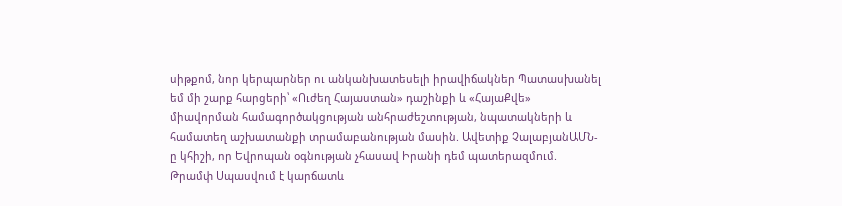սիթքոմ, նոր կերպարներ ու անկանխատեսելի իրավիճակներ Պատասխանել եմ մի շարք հարցերի՝ «Ուժեղ Հայաստան» դաշինքի և «ՀայաՔվե» միավորման համագործակցության անհրաժեշտության, նպատակների և համատեղ աշխատանքի տրամաբանության մասին. Ավետիք ՉալաբյանԱՄՆ-ը կհիշի, որ Եվրոպան օգնության չհասավ Իրանի դեմ պատերազմnւմ. Թրամփ Սպասվում է կարճատև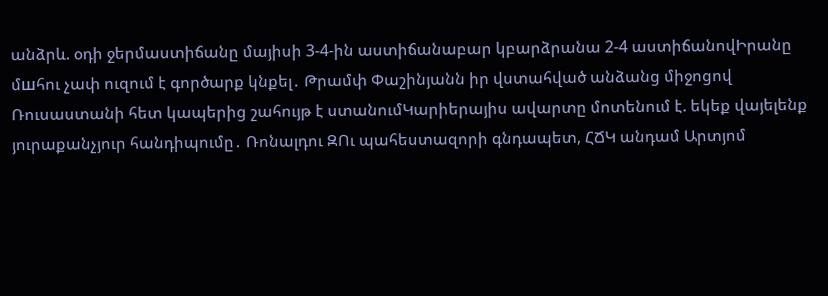անձրև. օդի ջերմաստիճանը մայիսի 3-4-ին աստիճանաբար կբարձրանա 2-4 աստիճանովԻրանը մшհու չափ ուզում է գործարք կնքել․ Թրամփ Փաշինյանն իր վստահված անձանց միջոցով Ռուսաստանի հետ կապերից շահույթ է ստանումԿարիերայիս ավարտը մոտենում է. եկեք վայելենք յուրաքանչյուր հանդիպումը․ Ռոնալդու ԶՈւ պահեստազորի գնդապետ, ՀՃԿ անդամ Արտյոմ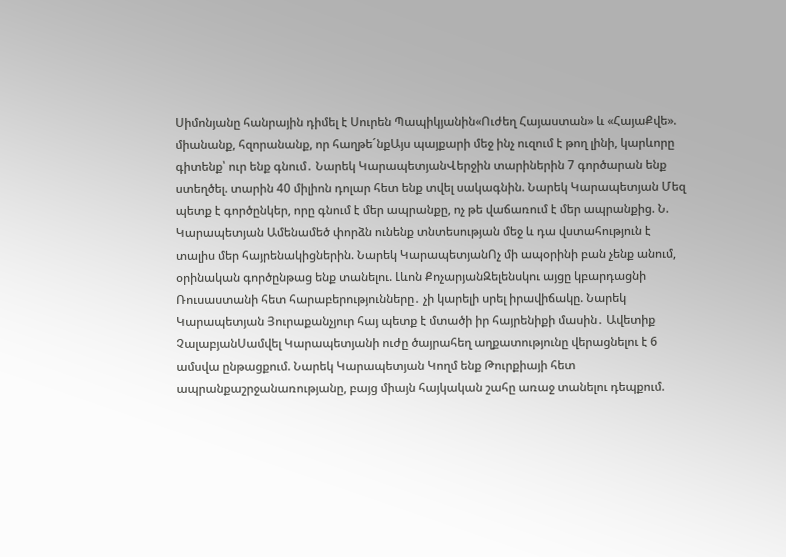Սիմոնյանը հանրային դիմել է Սուրեն Պապիկյանին«Ուժեղ Հայաստան» և «ՀայաՔվե». միանանք, հզորանանք, որ հաղթե´նքԱյս պայքարի մեջ ինչ ուզում է թող լինի, կարևորը գիտենք՝ ուր ենք գնում․ Նարեկ ԿարապետյանՎերջին տարիներին 7 գործարան ենք ստեղծել. տարին 40 միլիոն դոլար հետ ենք տվել սակագնին. Նարեկ Կարապետյան Մեզ պետք է գործընկեր, որը գնում է մեր ապրանքը, ոչ թե վաճառում է մեր ապրանքից. Ն. Կարապետյան Ամենամեծ փորձն ունենք տնտեսության մեջ և դա վստահություն է տալիս մեր հայրենակիցներին. Նարեկ ԿարապետյանՈչ մի ապօրինի բան չենք անում, օրինական գործընթաց ենք տանելու. Լևոն ՔոչարյանԶելենսկու այցը կբարդացնի Ռուսաստանի հետ հարաբերությունները․ չի կարելի սրել իրավիճակը. Նարեկ Կարապետյան Յուրաքանչյուր հայ պետք է մտածի իր հայրենիքի մասին․ Ավետիք ՉալաբյանՍամվել Կարապետյանի ուժը ծայրահեղ աղքատությունը վերացնելու է 6 ամսվա ընթացքում. Նարեկ Կարապետյան Կողմ ենք Թուրքիայի հետ ապրանքաշրջանառությանը, բայց միայն հայկական շահը առաջ տանելու դեպքում.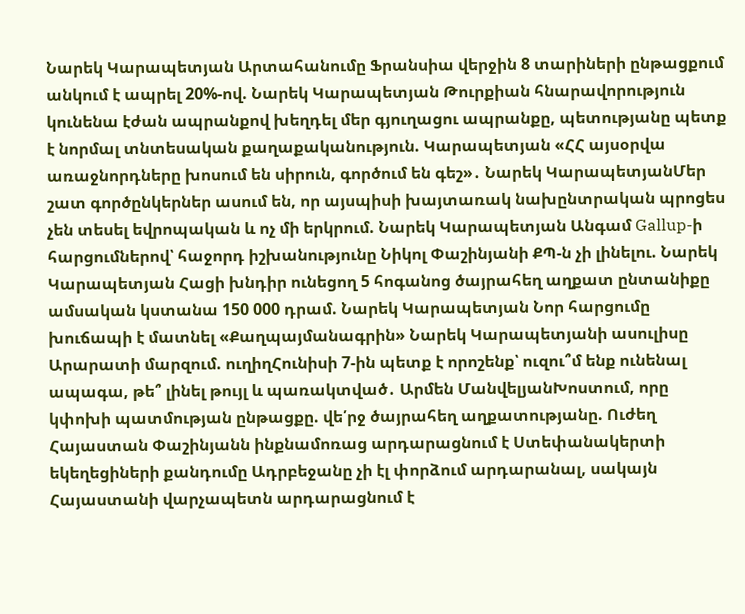Նարեկ Կարապետյան Արտահանումը Ֆրանսիա վերջին 8 տարիների ընթացքում անկում է ապրել 20%-ով. Նարեկ Կարապետյան Թուրքիան հնարավորություն կունենա էժան ապրանքով խեղդել մեր գյուղացու ապրանքը, պետությանը պետք է նորմալ տնտեսական քաղաքականություն. Կարապետյան «ՀՀ այսօրվա առաջնորդները խոսում են սիրուն, գործում են գեշ»․ Նարեկ ԿարապետյանՄեր շատ գործընկերներ ասում են, որ այսպիսի խայտառակ նախընտրական պրոցես չեն տեսել եվրոպական և ոչ մի երկրում. Նարեկ Կարապետյան Անգամ Gallup-ի հարցումներով՝ հաջորդ իշխանությունը Նիկոլ Փաշինյանի ՔՊ-ն չի լինելու. Նարեկ Կարապետյան Հացի խնդիր ունեցող 5 հոգանոց ծայրահեղ աղքատ ընտանիքը ամսական կստանա 150 000 դրամ. Նարեկ Կարապետյան Նոր հարցումը խուճապի է մատնել «Քաղպայմանագրին» Նարեկ Կարապետյանի ասուլիսը Արարատի մարզում. ուղիղՀունիսի 7-ին պետք է որոշենք՝ ուզու՞մ ենք ունենալ ապագա, թե՞ լինել թույլ և պառակտված․ Արմեն ՄանվելյանԽոստում, որը կփոխի պատմության ընթացքը. վե՛րջ ծայրահեղ աղքատությանը. Ուժեղ Հայաստան Փաշինյանն ինքնամոռաց արդարացնում է Ստեփանակերտի եկեղեցիների քանդումը Ադրբեջանը չի էլ փորձում արդարանալ, սակայն Հայաստանի վարչապետն արդարացնում է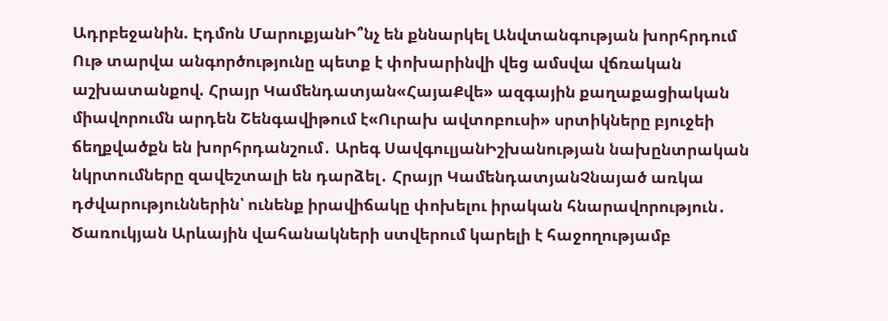Ադրբեջանին. Էդմոն ՄարուքյանԻ՞նչ են քննարկել Անվտանգության խորհրդում Ութ տարվա անգործությունը պետք է փոխարինվի վեց ամսվա վճռական աշխատանքով. Հրայր Կամենդատյան«ՀայաՔվե» ազգային քաղաքացիական միավորումն արդեն Շենգավիթում է«Ուրախ ավտոբուսի» սրտիկները բյուջեի ճեղքվածքն են խորհրդանշում․ Արեգ ՍավգուլյանԻշխանության նախընտրական նկրտումները զավեշտալի են դարձել․ Հրայր ԿամենդատյանՉնայած առկա դժվարություններին՝ ունենք իրավիճակը փոխելու իրական հնարավորություն․ Ծառուկյան Արևային վահանակների ստվերում կարելի է հաջողությամբ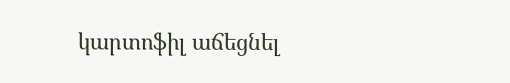կարտոֆիլ աճեցնել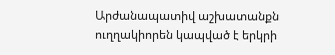Արժանապատիվ աշխատանքն ուղղակիորեն կապված է երկրի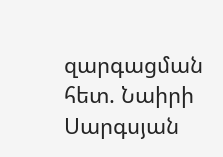զարգացման հետ. Նաիրի Սարգսյան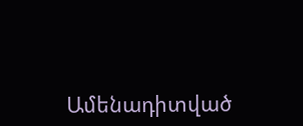Ամենադիտված